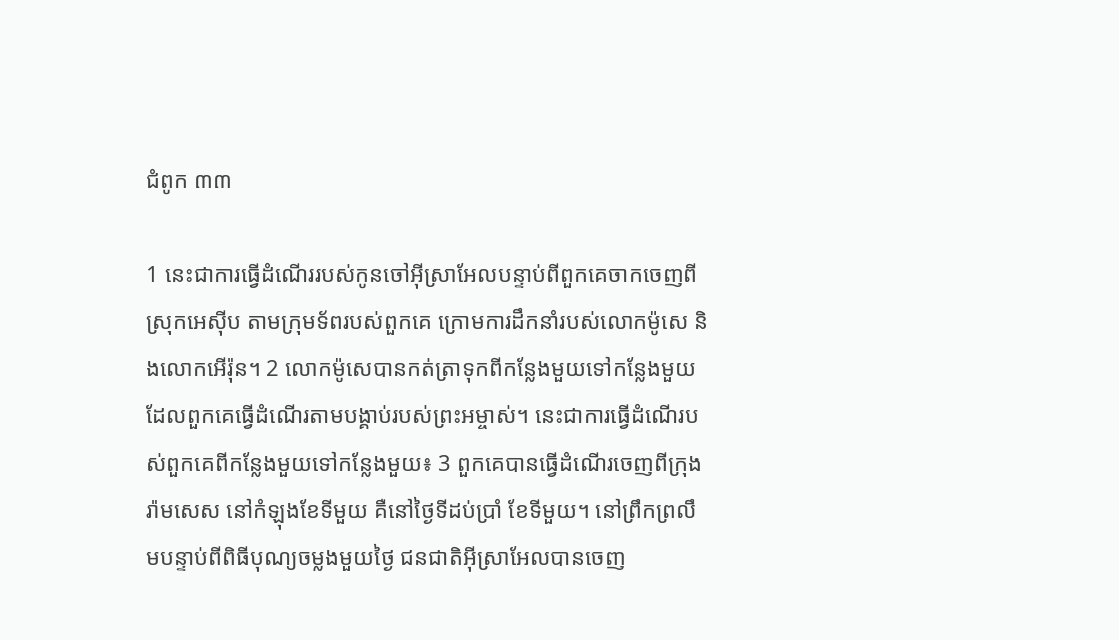ជំពូក ៣៣

1 នេះជាការធ្វើដំណើររបស់កូនចៅអ៊ីស្រា‌អែលបន្ទាប់ពីពួកគេចាកចេញពីស្រុកអេស៊ីប តាមក្រុមទ័ពរបស់ពួកគេ ក្រោមការដឹកនាំរបស់លោកម៉ូសេ និងលោកអើរ៉ុន។ 2 លោកម៉ូសេបានកត់‌ត្រាទុកពីកន្លែងមួយទៅកន្លែងមួយ ដែលពួកគេធ្វើដំណើរតាមបង្គាប់របស់ព្រះ‌អម្ចាស់។ នេះជាការធ្វើដំណើរបស់ពួកគេពីកន្លែងមួយទៅកន្លែងមួយ៖ 3 ពួកគេបានធ្វើដំណើរចេញពីក្រុងរ៉ាម‌សេស នៅកំឡុងខែទីមួយ គឺនៅថ្ងៃទីដប់ប្រាំ ខែទីមួយ។ នៅព្រឹកព្រលឹមបន្ទាប់ពីពិធីបុណ្យចម្លងមួយថ្ងៃ ជន‌ជាតិអ៊ីស្រា‌អែលបានចេញ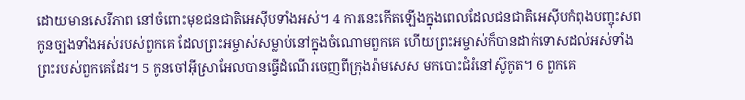ដោយមានសេរី‌ភាព នៅចំពោះមុខជន‌ជាតិអេស៊ីបទាំងអស់។ 4 ការនេះកើតឡើងក្នុងពេលដែលជន‌ជាតិអេស៊ីបកំពុងបញ្ចុះសពកូនច្បងទាំងអស់របស់ពួកគេ ដែលព្រះ‌អម្ចាស់សម្លាប់នៅក្នុងចំណោមពួកគេ ហើយព្រះ‌អម្ចាស់ក៏បានដាក់ទោសដល់អស់ទាំងព្រះរបស់ពួកគេដែរ។ 5 កូនចៅអ៊ីស្រា‌អែលបានធ្វើដំណើរចេញពីក្រុងរ៉ាម‌សេស មកបោះជំរំនៅស៊ូកូត។ 6 ពួកគេ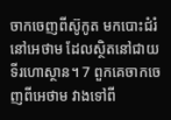ចាកចេញពីស៊ូកូត មកបោះជំរំនៅអេថាម ដែលស្ថិតនៅជាយទីរហោ‌ស្ថាន។ 7 ពួកគេចាកចេញពីអេថាម វាងទៅពី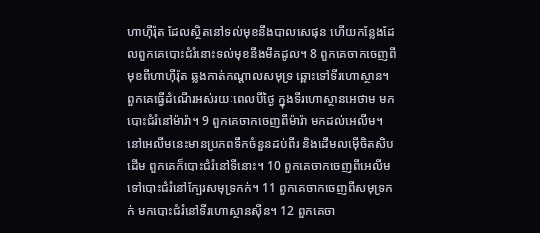ហា‌ហ៊ីរ៉ុត ដែលស្ថិតនៅទល់មុខនឹងបាលសេ‌ផុន ហើយកន្លែងដែលពួកគេបោះជំរំនោះទល់មុខនឹងមីគ‌ដូល។ 8 ពួកគេចាកចេញពីមុខពីហា‌ហ៊ីរ៉ុត ឆ្លងកាត់កណ្ដាលសមុទ្រ ឆ្ពោះទៅទីរហោ‌ស្ថាន។ ពួកគេធ្វើដំណើរអស់រយៈពេលបីថ្ងៃ ក្នុងទីរហោ‌ស្ថានអេថាម មកបោះជំរំនៅម៉ារ៉ា។ 9 ពួកគេចាកចេញពីម៉ារ៉ា មកដល់អេលីម។ នៅអេលីមនេះមានប្រភពទឹកចំនួនដប់‌ពីរ និងដើមលម៉ើចិត‌សិបដើម ពួកគេក៏បោះជំរំនៅទីនោះ។ 10 ពួកគេចាកចេញពីអេលីម ទៅបោះជំរំនៅក្បែរសមុទ្រកក់។ 11 ពួកគេចាកចេញពីសមុទ្រកក់ មកបោះជំរំនៅទីរហោ‌ស្ថានស៊ីន។ 12 ពួកគេចា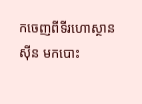កចេញពីទីរហោ‌ស្ថានស៊ីន មកបោះ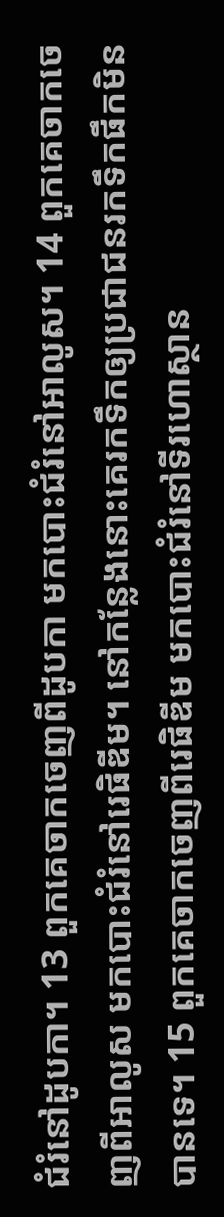ជំរំនៅដូបកា។ 13 ពួកគេចាកចេញពីដូបកា មកបោះជំរំនៅអាលូស។ 14 ពួកគេចាកចេញពីអាលូស មកបោះជំរំនៅរេផិ‌ឌីម។ នៅកន្លែងនោះគេរកទឹកឲ្យប្រជា‌ជនរកទឹកផឹកមិនបានទេ។ 15 ពួកគេចាកចេញពីរេផិ‌ឌីម មកបោះជំរំនៅទីរហោ‌ស្ថាន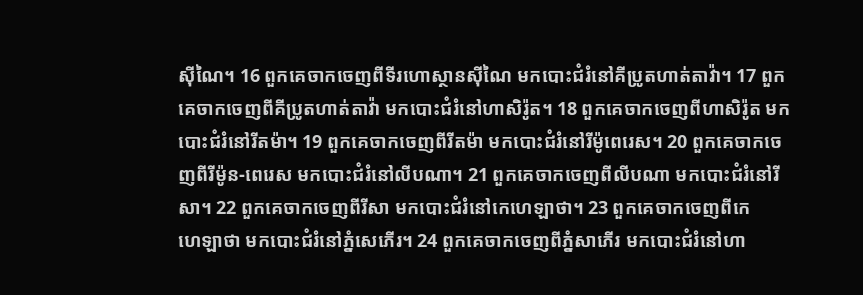ស៊ីណៃ។ 16 ពួកគេចាកចេញពីទីរហោ‌ស្ថានស៊ីណៃ មកបោះជំរំនៅគីប្រូតហាត់‌តាវ៉ា។ 17 ពួកគេចាកចេញពីគីប្រូតហាត់‌តាវ៉ា មកបោះជំរំនៅហាសិ‌រ៉ូត។ 18 ពួកគេចាកចេញពីហាសិ‌រ៉ូត មកបោះជំរំនៅរីតម៉ា។ 19 ពួកគេចាកចេញពីរីតម៉ា មកបោះជំរំនៅរីម៉ូពេរេស។ 20 ពួកគេចាកចេញពីរីម៉ូន-ពេរេស មកបោះជំរំនៅលីបណា។ 21 ពួកគេចាកចេញពីលីបណា មកបោះជំរំនៅរីសា។ 22 ពួកគេចាកចេញពីរីសា មកបោះជំរំនៅកេហេ‌ឡាថា។ 23 ពួកគេចាកចេញពីកេហេ‌ឡាថា មកបោះជំរំនៅភ្នំសេភើរ។ 24 ពួកគេចាកចេញពីភ្នំសា‌ភើរ មកបោះជំរំនៅហា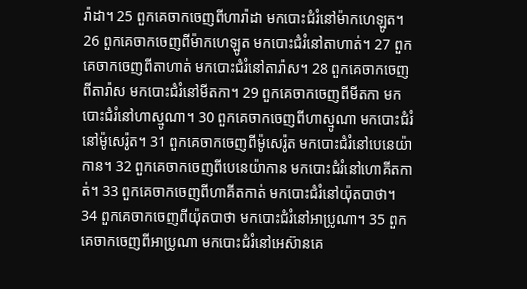រ៉ា‌ដា។ 25 ពួកគេចាកចេញពីហារ៉ា‌ដា មកបោះជំរំនៅម៉ាកហេ‌ឡូត។ 26 ពួកគេចាកចេញពីម៉ាកហេ‌ឡូត មកបោះជំរំនៅតាហាត់។ 27 ពួកគេចាកចេញពីតាហាត់ មកបោះជំរំនៅតារ៉ាស។ 28 ពួកគេចាកចេញពីតារ៉ាស មកបោះជំរំនៅមីតកា។ 29 ពួកគេចាកចេញពីមីតកា មកបោះជំរំនៅហាស្មូ‌ណា។ 30 ពួកគេចាកចេញពីហាស្មូ‌ណា មកបោះជំរំនៅម៉ូសេ‌រ៉ូត។ 31 ពួកគេចាកចេញពីម៉ូសេ‌រ៉ូត មកបោះជំរំនៅបេនេយ៉ាកាន។ 32 ពួកគេចាកចេញពីបេនេយ៉ាកាន មកបោះជំរំនៅហោគីត‌កាត់។ 33 ពួកគេចាកចេញពីហា‌គីត‌កាត់ មកបោះជំរំនៅយ៉ុត‌បាថា។ 34 ពួកគេចាកចេញពីយ៉ុត‌បាថា មកបោះជំរំនៅអាប្រូ‌ណា។ 35 ពួកគេចាកចេញពីអាប្រូ‌ណា មកបោះជំរំនៅអេស៊ានគេ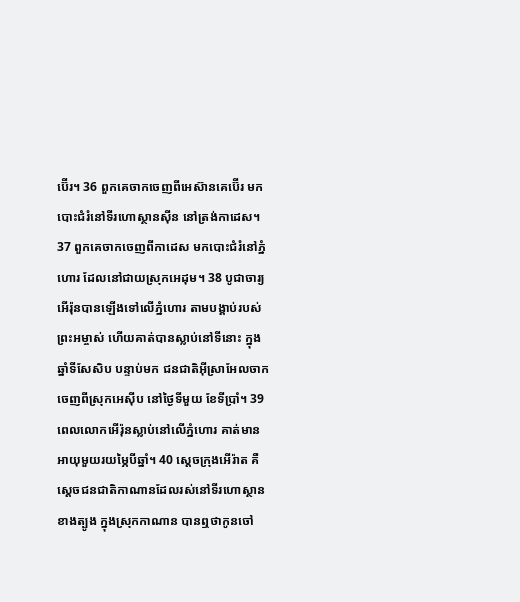ប៊ើរ។ 36 ពួកគេចាកចេញពីអេស៊ានគេប៊ើរ មកបោះជំរំនៅទីរហោ‌ស្ថានស៊ីន នៅត្រង់កាដេស។ 37 ពួកគេចាកចេញពីកាដេស មកបោះជំរំនៅភ្នំហោរ ដែលនៅជាយស្រុកអេដុម។ 38 បូជា‌ចារ្យអើរ៉ុនបានឡើងទៅលើភ្នំហោរ តាមបង្គាប់របស់ព្រះ‌អម្ចាស់ ហើយគាត់បានស្លាប់នៅទីនោះ ក្នុងឆ្នាំទីសែ‌សិប បន្ទាប់មក ជន‌ជាតិអ៊ីស្រា‌អែលចាកចេញពីស្រុកអេស៊ីប នៅថ្ងៃទីមួយ ខែទីប្រាំ។ 39 ពេលលោកអើរ៉ុនស្លាប់នៅលើភ្នំហោរ គាត់មានអាយុមួយរយម្ភៃបីឆ្នាំ។ 40 ស្ដេចក្រុងអើរ៉ាត គឺស្ដេចជន‌ជាតិកាណានដែលរស់នៅទីរហោស្ថានខាងត្បូង ក្នុងស្រុកកាណាន បានឮថាកូនចៅ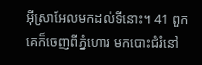អ៊ីស្រា‌អែលមកដល់ទីនោះ។ 41 ពួកគេក៏ចេញពីភ្នំហោរ មកបោះជំរំនៅ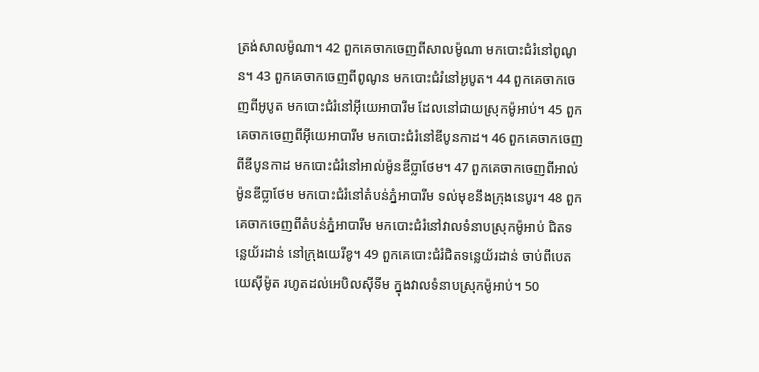ត្រង់សាល‌ម៉ូណា។ 42 ពួកគេចាកចេញពីសាល‌ម៉ូណា មកបោះជំរំនៅពូណូន។ 43 ពួកគេចាកចេញពីពូណូន មកបោះជំរំនៅអូបូត។ 44 ពួកគេចាកចេញពីអូបូត មកបោះជំរំនៅអ៊ីយេអាបា‌រីម ដែលនៅជាយស្រុកម៉ូអាប់។ 45 ពួកគេចាកចេញពីអ៊ីយេអាបា‌រីម មកបោះជំរំនៅឌីបូនកាដ។ 46 ពួកគេចាកចេញពីឌីបូនកាដ មកបោះជំរំនៅអាល់ម៉ូនឌីប្លា‌ថែម។ 47 ពួកគេចាកចេញពីអាល់ម៉ូនឌីប្លា‌ថែម មកបោះជំរំនៅតំបន់ភ្នំអាបា‌រីម ទល់មុខនឹងក្រុងនេបូរ។ 48 ពួកគេចាកចេញពីតំបន់ភ្នំអាបា‌រីម មកបោះជំរំនៅវាលទំនាបស្រុកម៉ូអាប់ ជិតទន្លេយ័រដាន់ នៅក្រុងយេរីខូ។ 49 ពួកគេបោះជំរំជិតទន្លេយ័រដាន់ ចាប់ពីបេតយេស៊ី‌ម៉ូត រហូតដល់អេ‌បិលស៊ី‌ទីម ក្នុងវាលទំនាបស្រុកម៉ូអាប់។ 50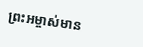ព្រះ‌អម្ចាស់មាន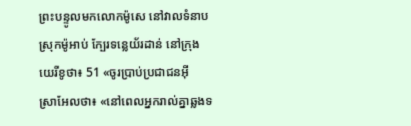ព្រះ‌បន្ទូលមកលោកម៉ូសេ នៅវាលទំនាបស្រុកម៉ូអាប់ ក្បែរទន្លេយ័រដាន់ នៅក្រុងយេរីខូថា៖ 51 «ចូរប្រាប់ប្រជា‌ជនអ៊ីស្រា‌អែលថា៖ «នៅពេលអ្នករាល់គ្នាឆ្លងទ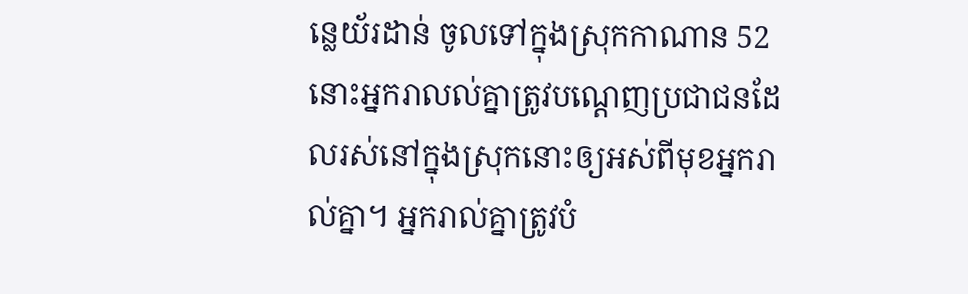ន្លេយ័រដាន់ ចូលទៅក្នុងស្រុកកាណាន 52 នោះអ្នករាលល់គ្នាត្រូវបណ្ដេញប្រជា‌ជនដែលរស់នៅក្នុងស្រុកនោះឲ្យអស់ពីមុខអ្នករាល់គ្នា។ អ្នករាល់គ្នាត្រូវបំ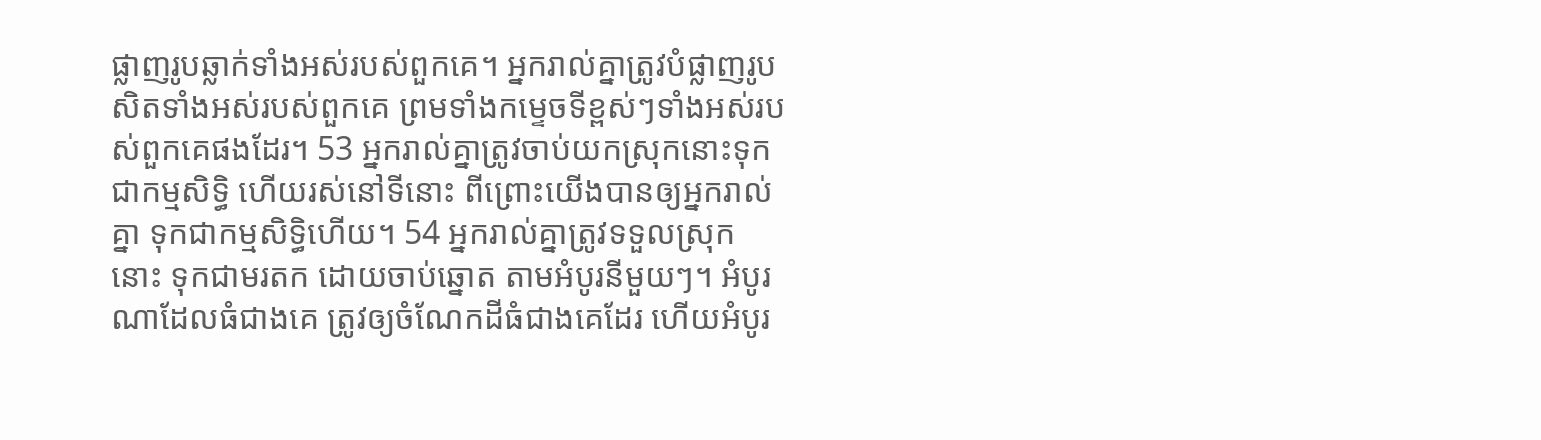ផ្លាញរូបឆ្លាក់ទាំងអស់របស់ពួកគេ។ អ្នករាល់គ្នាត្រូវបំផ្លាញរូបសិតទាំងអស់របស់ពួកគេ ព្រមទាំងកម្ទេចទីខ្ពស់ៗទាំងអស់របស់ពួកគេផងដែរ។ 53 អ្នករាល់គ្នាត្រូវចាប់យកស្រុកនោះទុកជាកម្មសិទ្ធិ ហើយរស់នៅទីនោះ ពីព្រោះយើងបានឲ្យអ្នករាល់គ្នា ទុកជាកម្មសិទ្ធិហើយ។ 54 អ្នករាល់គ្នាត្រូវទទួលស្រុកនោះ ទុកជាមរតក ដោយចាប់ឆ្នោត តាមអំបូរនីមួយៗ។ អំបូរណាដែលធំជាងគេ ត្រូវឲ្យចំណែកដីធំជាងគេដែរ ហើយអំបូរ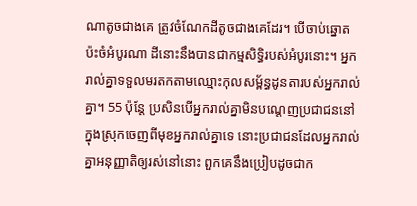ណាតូចជាងគេ ត្រូវចំណែកដីតូចជាងគេដែរ។ បើចាប់ឆ្នោតប៉ះចំអំបូរណា ដីនោះនឹងបានជាកម្មសិទ្ធិរបស់អំបូរនោះ។ អ្នករាល់គ្នាទទួលមរតកតាមឈ្មោះកុល‌សម្ព័ន្ធដូនតារបស់អ្នករាល់គ្នា។ 55 ប៉ុន្ដែ ប្រសិនបើអ្នករាល់គ្នាមិនបណ្ដេញប្រជា‌ជននៅក្នុងស្រុកចេញពីមុខអ្នករាល់គ្នាទេ នោះប្រជាជនដែលអ្នករាល់គ្នាអនុញ្ញាតិឲ្យរស់នៅនោះ ពួកគេនឹងប្រៀបដូចជាក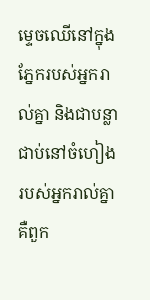ម្ទេចឈើនៅក្នុងភ្នែករបស់អ្នករាល់គ្នា និងជាបន្លាជាប់នៅចំហៀងរបស់អ្នករាល់គ្នា គឺពួក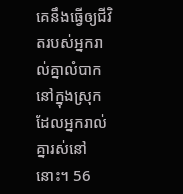គេនឹងធ្វើឲ្យជីវិតរបស់អ្នករាល់គ្នាលំបាក នៅក្នុងស្រុកដែលអ្នករាល់គ្នារស់នៅនោះ។ 56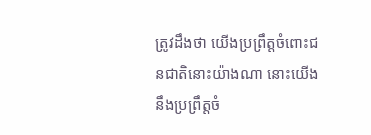ត្រូវដឹងថា យើងប្រព្រឹត្តចំពោះជនជាតិនោះយ៉ាងណា នោះយើងនឹងប្រព្រឹត្តចំ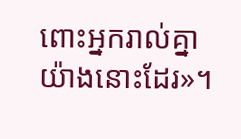ពោះអ្នករាល់គ្នាយ៉ាងនោះដែរ»។